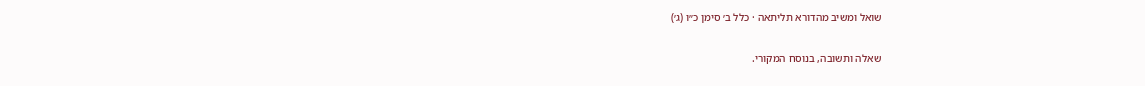שואל ומשיב מהדורא תליתאה · כלל ב׳ סימן כ״ו (ג׳)

שאלה ותשובה, בנוסח המקורי.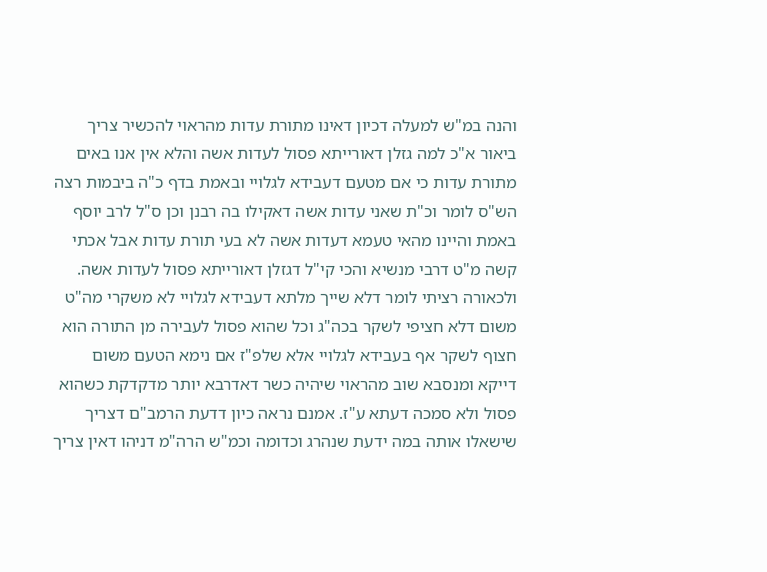והנה במ"ש למעלה דכיון דאינו מתורת עדות מהראוי להכשיר צריך ביאור א"כ למה גזלן דאורייתא פסול לעדות אשה והלא אין אנו באים מתורת עדות כי אם מטעם דעבידא לגלויי ובאמת בדף כ"ה ביבמות רצה הש"ס לומר וכ"ת שאני עדות אשה דאקילו בה רבנן וכן ס"ל לרב יוסף באמת והיינו מהאי טעמא דעדות אשה לא בעי תורת עדות אבל אכתי קשה מ"ט דרבי מנשיא והכי קי"ל דגזלן דאורייתא פסול לעדות אשה. ולכאורה רציתי לומר דלא שייך מלתא דעבידא לגלויי לא משקרי מה"ט משום דלא חציפי לשקר בכה"ג וכל שהוא פסול לעבירה מן התורה הוא חצוף לשקר אף בעבידא לגלויי אלא שלפ"ז אם נימא הטעם משום דייקא ומנסבא שוב מהראוי שיהיה כשר דאדרבא יותר מדקדקת כשהוא פסול ולא סמכה דעתא ע"ז. אמנם נראה כיון דדעת הרמב"ם דצריך שישאלו אותה במה ידעת שנהרג וכדומה וכמ"ש הרה"מ דניהו דאין צריך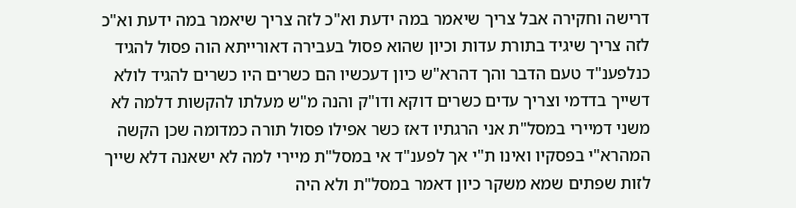דרישה וחקירה אבל צריך שיאמר במה ידעת וא"כ לזה צריך שיאמר במה ידעת וא"כ לזה צריך שיגיד בתורת עדות וכיון שהוא פסול בעבירה דאורייתא הוה פסול להגיד כנלפענ"ד טעם הדבר והך דהרא"ש כיון דעכשיו הם כשרים היו כשרים להגיד לולא דשייך בדדמי וצריך עדים כשרים דוקא ודו"ק והנה מ"ש מעלתו להקשות דלמה לא משני דמיירי במסל"ת אני הרגתיו דאז כשר אפילו פסול תורה כמדומה שכן הקשה המהרא"י בפסקיו ואינו ת"י אך לפענ"ד אי במסל"ת מיירי למה לא ישאנה דלא שייך לזות שפתים שמא משקר כיון דאמר במסל"ת ולא היה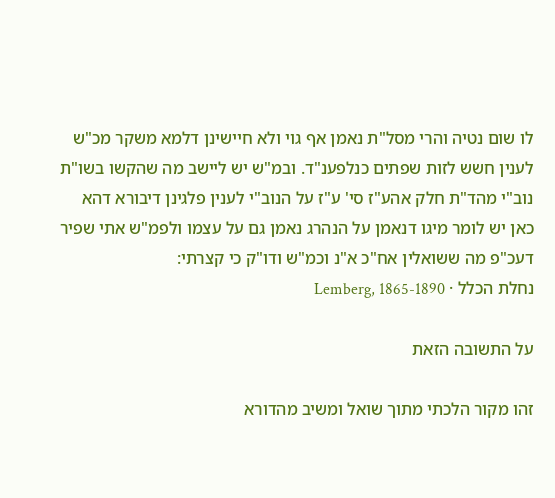לו שום נטיה והרי מסל"ת נאמן אף גוי ולא חיישינן דלמא משקר מכ"ש לענין חשש לזות שפתים כנלפענ"ד. ובמ"ש יש ליישב מה שהקשו בשו"ת נוב"י מהד"ת חלק אהע"ז סי' ע"ז על הנוב"י לענין פלגינן דיבורא דהא כאן יש לומר מיגו דנאמן על הנהרג נאמן גם על עצמו ולפמ"ש אתי שפיר דעכ"פ מה ששואלין אח"כ א"נ וכמ"ש ודו"ק כי קצרתי:
נחלת הכלל · Lemberg, 1865-1890

על התשובה הזאת

זהו מקור הלכתי מתוך שואל ומשיב מהדורא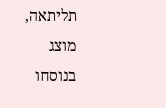תליתאה, מוצג בנוסחו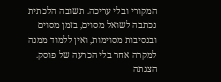המקורי ובלי עריכה. תשובה הלכתית נכתבה לשואל מסוים, בזמן מסוים ובנסיבות מסוימות, ואין ללמוד ממנה למקרה אחר בלי הכרעה של פוסק. הצגתה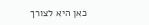כאן היא לצורך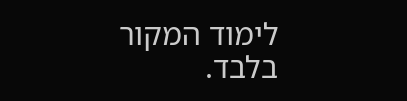לימוד המקור בלבד.